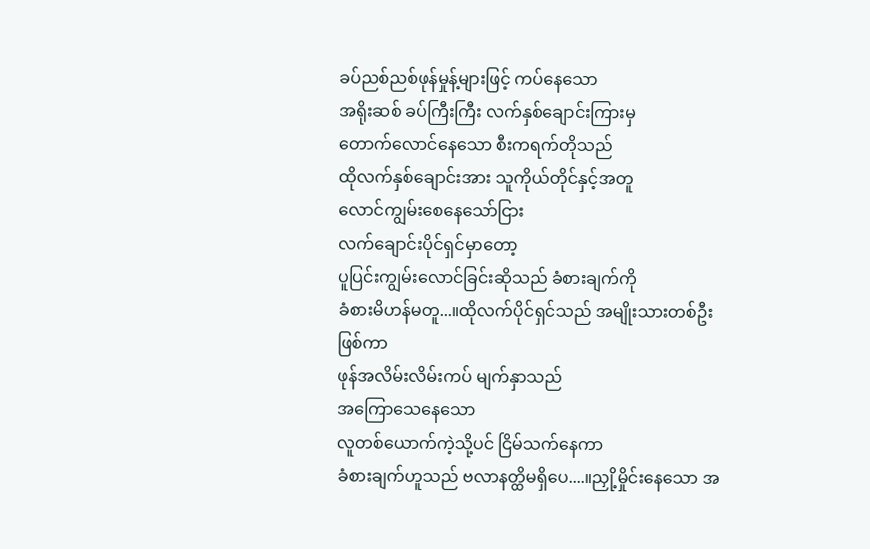ခပ်ညစ်ညစ်ဖုန်မှုန့်များဖြင့် ကပ်နေသော
အရိုးဆစ် ခပ်ကြီးကြီး လက်နှစ်ချောင်းကြားမှ
တောက်လောင်နေသော စီးကရက်တိုသည်
ထိုလက်နှစ်ချောင်းအား သူကိုယ်တိုင်နှင့်အတူ
လောင်ကျွမ်းစေနေသော်ငြား
လက်ချောင်းပိုင်ရှင်မှာတော့
ပူပြင်းကျွမ်းလောင်ခြင်းဆိုသည် ခံစားချက်ကို
ခံစားမိဟန်မတူ...။ထိုလက်ပိုင်ရှင်သည် အမျိုးသားတစ်ဦးဖြစ်ကာ
ဖုန်အလိမ်းလိမ်းကပ် မျက်နှာသည်
အကြောသေနေသော
လူတစ်ယောက်ကဲ့သို့ပင် ငြိမ်သက်နေကာ
ခံစားချက်ဟူသည် ဗလာနတ္ထိမရှိပေ....။ညှို့မှိုင်းနေသော အ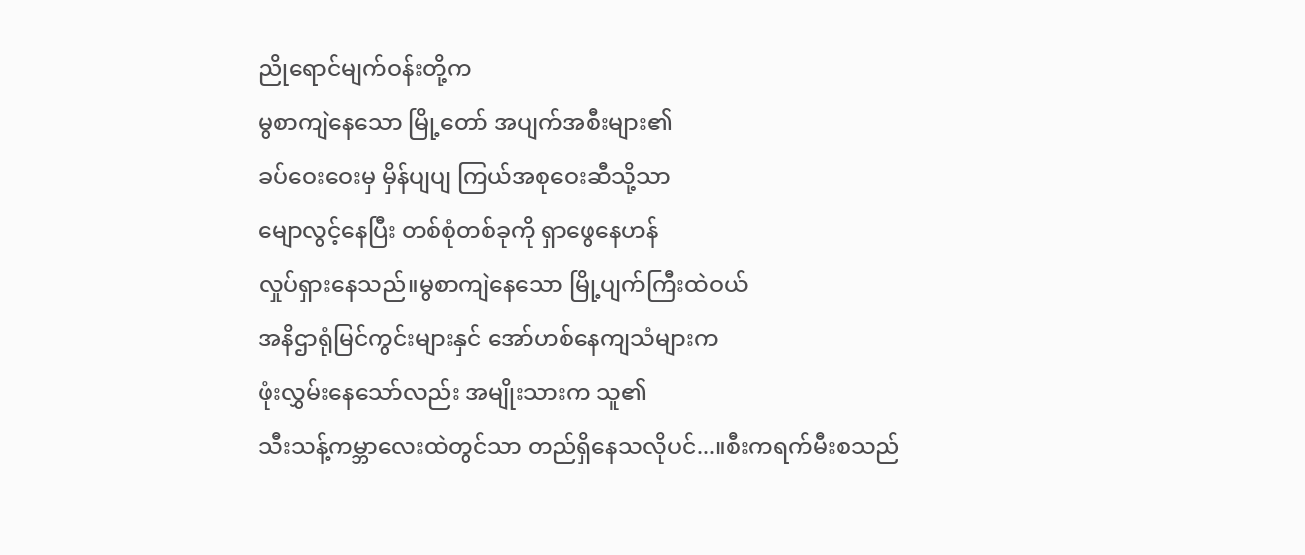ညိုရောင်မျက်ဝန်းတို့က
မွစာကျဲနေသော မြို့တော် အပျက်အစီးများ၏
ခပ်ဝေးဝေးမှ မှိန်ပျပျ ကြယ်အစုဝေးဆီသို့သာ
မျောလွင့်နေပြီး တစ်စုံတစ်ခုကို ရှာဖွေနေဟန်
လှုပ်ရှားနေသည်။မွစာကျဲနေသော မြို့ပျက်ကြီးထဲဝယ်
အနိဌာရုံမြင်ကွင်းများနှင် အော်ဟစ်နေကျသံများက
ဖုံးလွှမ်းနေသော်လည်း အမျိုးသားက သူ၏
သီးသန့်ကမ္ဘာလေးထဲတွင်သာ တည်ရှိနေသလိုပင်...။စီးကရက်မီးစသည်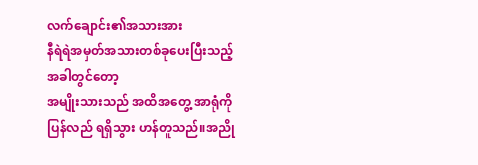လက်ချောင်း၏အသားအား
နီရဲရဲအမှတ်အသားတစ်ခုပေးပြီးသည့်အခါတွင်တော့
အမျိုးသားသည် အထိအတွေ့ အာရုံကို
ပြန်လည် ရရှိသွား ဟန်တူသည်။အညို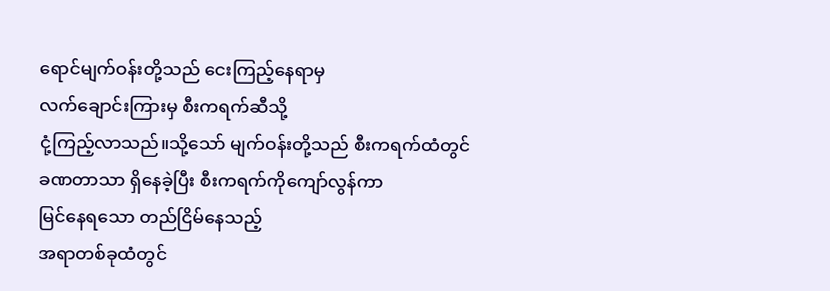ရောင်မျက်ဝန်းတို့သည် ငေးကြည့်နေရာမှ
လက်ချောင်းကြားမှ စီးကရက်ဆီသို့
ငုံ့ကြည့်လာသည်။သို့သော် မျက်ဝန်းတို့သည် စီးကရက်ထံတွင်
ခဏတာသာ ရှိနေခဲ့ပြီး စီးကရက်ကိုကျော်လွန်ကာ
မြင်နေရသော တည်ငြိမ်နေသည့်
အရာတစ်ခုထံတွင်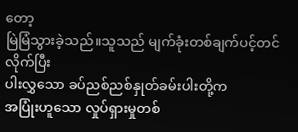တော့
မြဲမြံသွားခဲ့သည်။သူသည် မျက်ခုံးတစ်ချက်ပင့်တင်လိုက်ပြီး
ပါးလွှသော ခပ်ညစ်ညစ်နှုတ်ခမ်းပါးတို့က
အပြုံးဟူသော လှုပ်ရှားမှုတစ်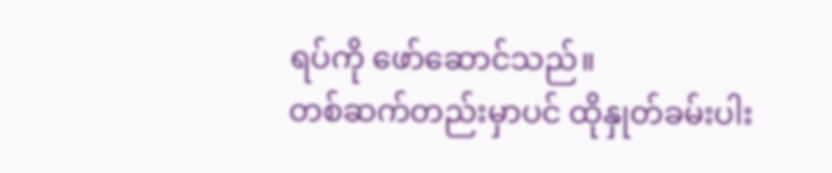ရပ်ကို ဖော်ဆောင်သည်။
တစ်ဆက်တည်းမှာပင် ထိုနှုတ်ခမ်းပါး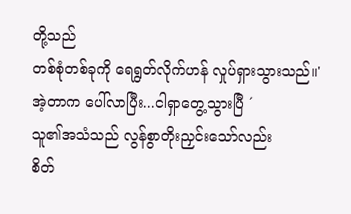တို့သည်
တစ်စုံတစ်ခုကို ရေရွတ်လိုက်ဟန် လှုပ်ရှားသွားသည်။' အဲ့တာက ပေါ်လာပြီး...ငါရှာတွေ့သွားပြီ ´
သူ၏အသံသည် လွန်စွာတိုးညှင်းသော်လည်း
စိတ်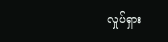လှုပ်ရှား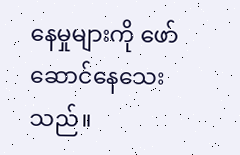နေမှုများကို ဖော်ဆောင်နေသေးသည်။